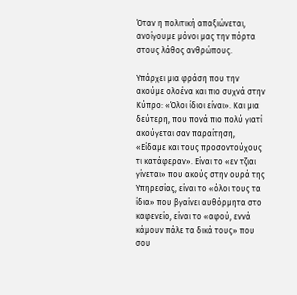Όταν η πολιτική απαξιώνεται, ανοίγουμε μόνοι μας την πόρτα στους λάθος ανθρώπους.

Υπάρχει μια φράση που την ακούμε ολοένα και πιο συχνά στην Κύπρο: «Όλοι ίδιοι είναι». Και μια δεύτερη, που πονά πιο πολύ γιατί ακούγεται σαν παραίτηση, «Είδαμε και τους προσοντούχους τι κατάφεραν». Είναι το «εν τζιαι γίνεται» που ακούς στην ουρά της Υπηρεσίας, είναι το «όλοι τους τα ίδια» που βγαίνει αυθόρμητα στο καφενείο, είναι το «αφού, εννά κάμουν πάλε τα δικά τους» που σου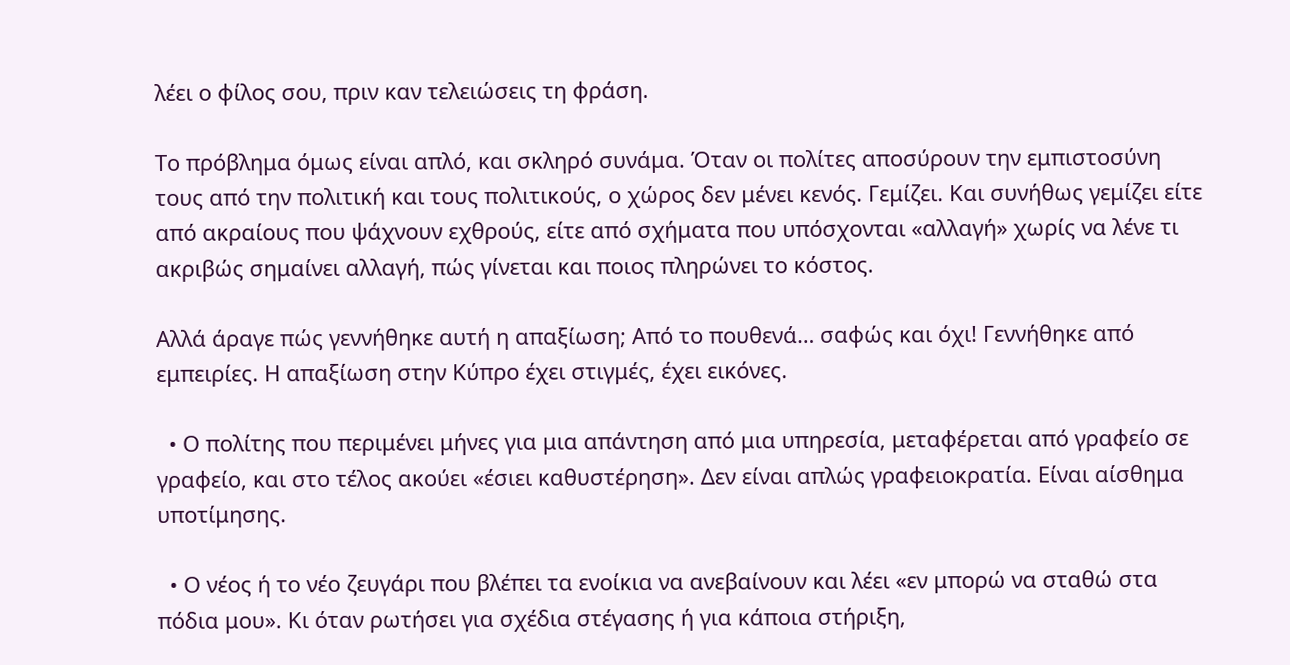λέει ο φίλος σου, πριν καν τελειώσεις τη φράση.

Το πρόβλημα όμως είναι απλό, και σκληρό συνάμα. Όταν οι πολίτες αποσύρουν την εμπιστοσύνη τους από την πολιτική και τους πολιτικούς, ο χώρος δεν μένει κενός. Γεμίζει. Και συνήθως γεμίζει είτε από ακραίους που ψάχνουν εχθρούς, είτε από σχήματα που υπόσχονται «αλλαγή» χωρίς να λένε τι ακριβώς σημαίνει αλλαγή, πώς γίνεται και ποιος πληρώνει το κόστος.

Αλλά άραγε πώς γεννήθηκε αυτή η απαξίωση; Από το πουθενά… σαφώς και όχι! Γεννήθηκε από εμπειρίες. Η απαξίωση στην Κύπρο έχει στιγμές, έχει εικόνες.

  • Ο πολίτης που περιμένει μήνες για μια απάντηση από μια υπηρεσία, μεταφέρεται από γραφείο σε γραφείο, και στο τέλος ακούει «έσιει καθυστέρηση». Δεν είναι απλώς γραφειοκρατία. Είναι αίσθημα υποτίμησης.

  • Ο νέος ή το νέο ζευγάρι που βλέπει τα ενοίκια να ανεβαίνουν και λέει «εν μπορώ να σταθώ στα πόδια μου». Κι όταν ρωτήσει για σχέδια στέγασης ή για κάποια στήριξη,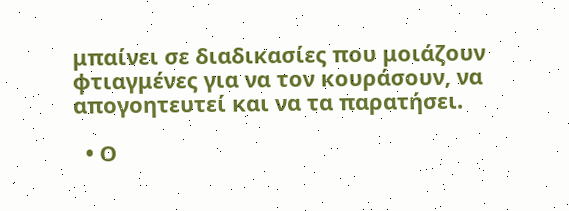μπαίνει σε διαδικασίες που μοιάζουν φτιαγμένες για να τον κουράσουν, να απογοητευτεί και να τα παρατήσει.

  • Ο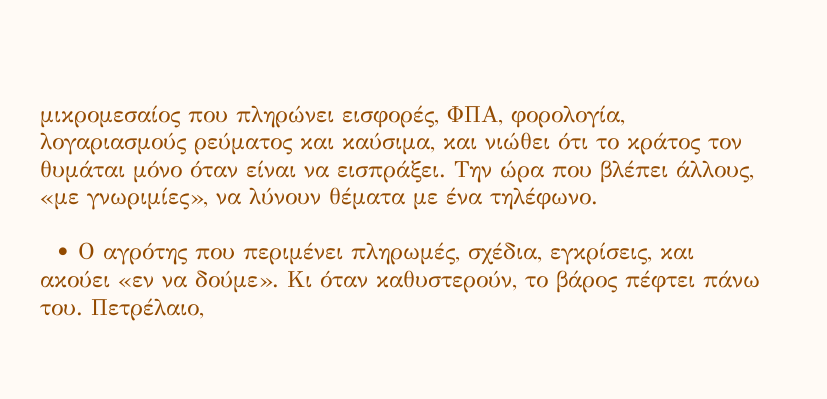μικρομεσαίος που πληρώνει εισφορές, ΦΠΑ, φορολογία, λογαριασμούς ρεύματος και καύσιμα, και νιώθει ότι το κράτος τον θυμάται μόνο όταν είναι να εισπράξει. Την ώρα που βλέπει άλλους, «με γνωριμίες», να λύνουν θέματα με ένα τηλέφωνο.

  • Ο αγρότης που περιμένει πληρωμές, σχέδια, εγκρίσεις, και ακούει «εν να δούμε». Κι όταν καθυστερούν, το βάρος πέφτει πάνω του. Πετρέλαιο,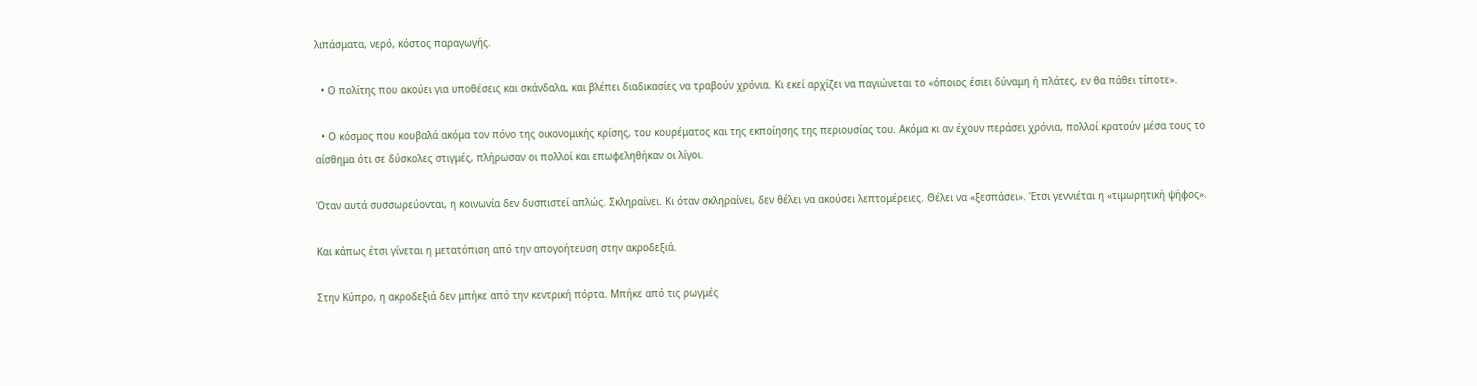λιπάσματα, νερό, κόστος παραγωγής.

  • Ο πολίτης που ακούει για υποθέσεις και σκάνδαλα, και βλέπει διαδικασίες να τραβούν χρόνια. Κι εκεί αρχίζει να παγιώνεται το «όποιος έσιει δύναμη ή πλάτες, εν θα πάθει τίποτε».

  • Ο κόσμος που κουβαλά ακόμα τον πόνο της οικονομικής κρίσης, του κουρέματος και της εκποίησης της περιουσίας του. Ακόμα κι αν έχουν περάσει χρόνια, πολλοί κρατούν μέσα τους το αίσθημα ότι σε δύσκολες στιγμές, πλήρωσαν οι πολλοί και επωφεληθήκαν οι λίγοι.

Όταν αυτά συσσωρεύονται, η κοινωνία δεν δυσπιστεί απλώς. Σκληραίνει. Κι όταν σκληραίνει, δεν θέλει να ακούσει λεπτομέρειες. Θέλει να «ξεσπάσει». Έτσι γεννιέται η «τιμωρητική ψήφος».

Και κάπως έτσι γίνεται η μετατόπιση από την απογοήτευση στην ακροδεξιά.

Στην Κύπρο, η ακροδεξιά δεν μπήκε από την κεντρική πόρτα. Μπήκε από τις ρωγμές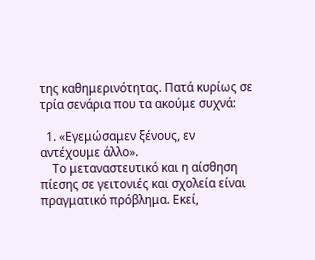της καθημερινότητας. Πατά κυρίως σε τρία σενάρια που τα ακούμε συχνά:

  1. «Εγεμώσαμεν ξένους, εν αντέχουμε άλλο».
    Το μεταναστευτικό και η αίσθηση πίεσης σε γειτονιές και σχολεία είναι πραγματικό πρόβλημα. Εκεί,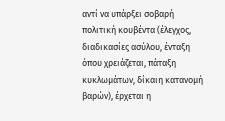αντί να υπάρξει σοβαρή πολιτική κουβέντα (έλεγχος, διαδικασίες ασύλου, ένταξη όπου χρειάζεται, πάταξη κυκλωμάτων, δίκαιη κατανομή βαρών), έρχεται η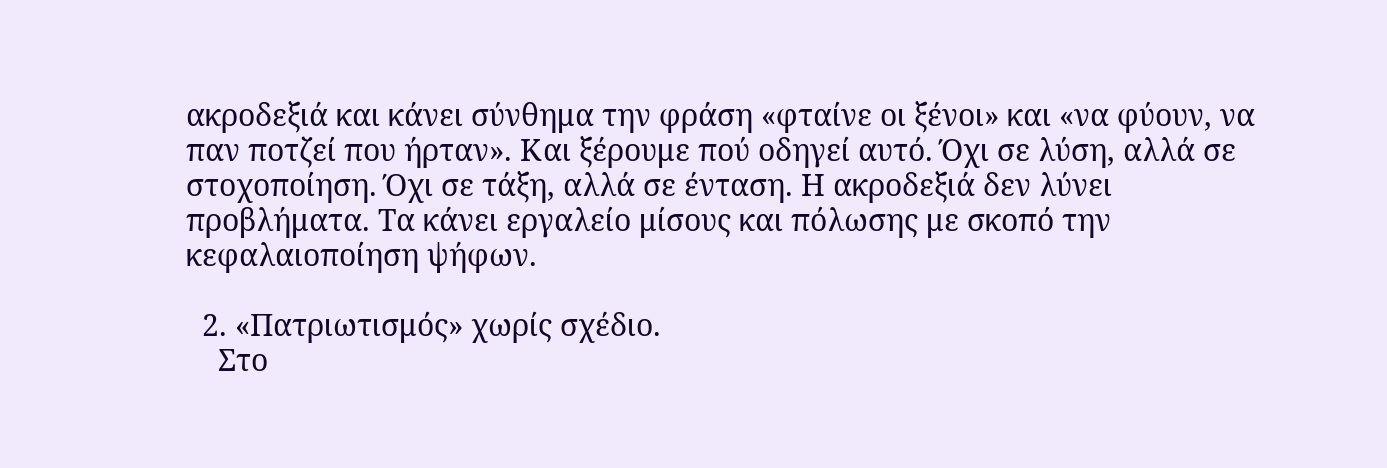ακροδεξιά και κάνει σύνθημα την φράση «φταίνε οι ξένοι» και «να φύουν, να παν ποτζεί που ήρταν». Και ξέρουμε πού οδηγεί αυτό. Όχι σε λύση, αλλά σε στοχοποίηση. Όχι σε τάξη, αλλά σε ένταση. Η ακροδεξιά δεν λύνει προβλήματα. Τα κάνει εργαλείο μίσους και πόλωσης με σκοπό την κεφαλαιοποίηση ψήφων.

  2. «Πατριωτισμός» χωρίς σχέδιο.
    Στο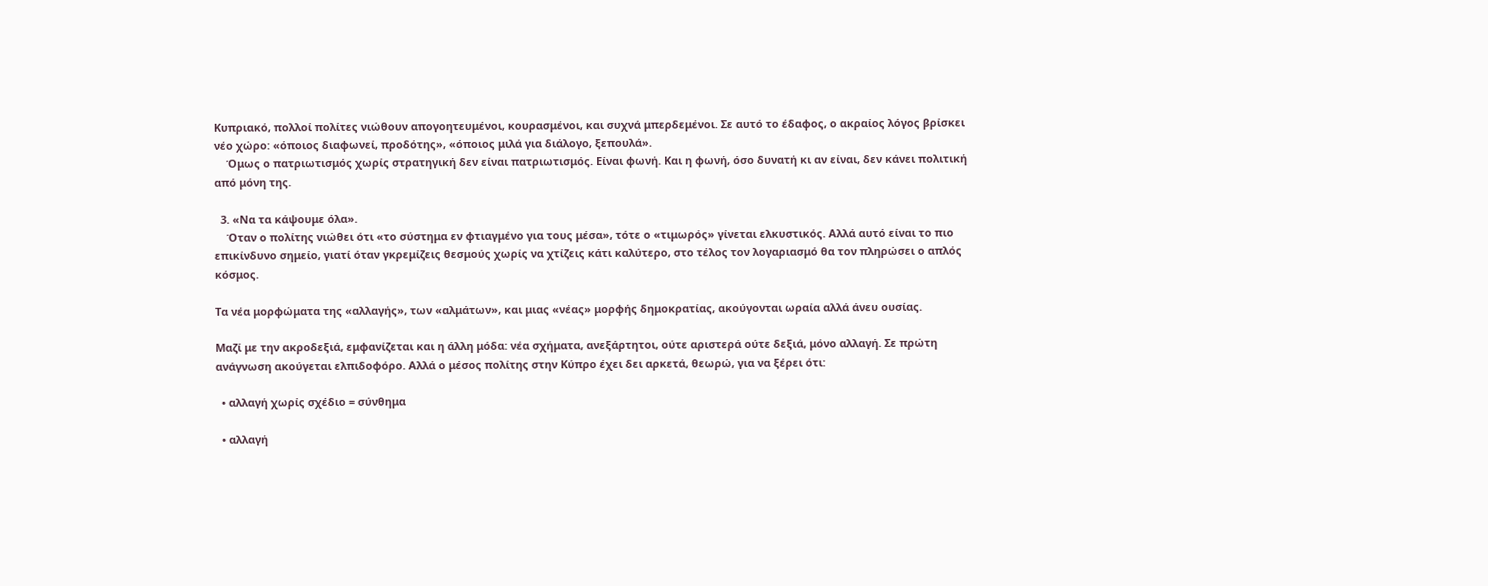Κυπριακό, πολλοί πολίτες νιώθουν απογοητευμένοι, κουρασμένοι, και συχνά μπερδεμένοι. Σε αυτό το έδαφος, ο ακραίος λόγος βρίσκει νέο χώρο: «όποιος διαφωνεί, προδότης», «όποιος μιλά για διάλογο, ξεπουλά».
    Όμως ο πατριωτισμός χωρίς στρατηγική δεν είναι πατριωτισμός. Είναι φωνή. Και η φωνή, όσο δυνατή κι αν είναι, δεν κάνει πολιτική από μόνη της.

  3. «Να τα κάψουμε όλα».
    Όταν ο πολίτης νιώθει ότι «το σύστημα εν φτιαγμένο για τους μέσα», τότε ο «τιμωρός» γίνεται ελκυστικός. Αλλά αυτό είναι το πιο επικίνδυνο σημείο, γιατί όταν γκρεμίζεις θεσμούς χωρίς να χτίζεις κάτι καλύτερο, στο τέλος τον λογαριασμό θα τον πληρώσει ο απλός κόσμος.

Τα νέα μορφώματα της «αλλαγής», των «αλμάτων», και μιας «νέας» μορφής δημοκρατίας, ακούγονται ωραία αλλά άνευ ουσίας.

Μαζί με την ακροδεξιά, εμφανίζεται και η άλλη μόδα: νέα σχήματα, ανεξάρτητοι, ούτε αριστερά ούτε δεξιά, μόνο αλλαγή. Σε πρώτη ανάγνωση ακούγεται ελπιδοφόρο. Αλλά ο μέσος πολίτης στην Κύπρο έχει δει αρκετά, θεωρώ, για να ξέρει ότι:

  • αλλαγή χωρίς σχέδιο = σύνθημα

  • αλλαγή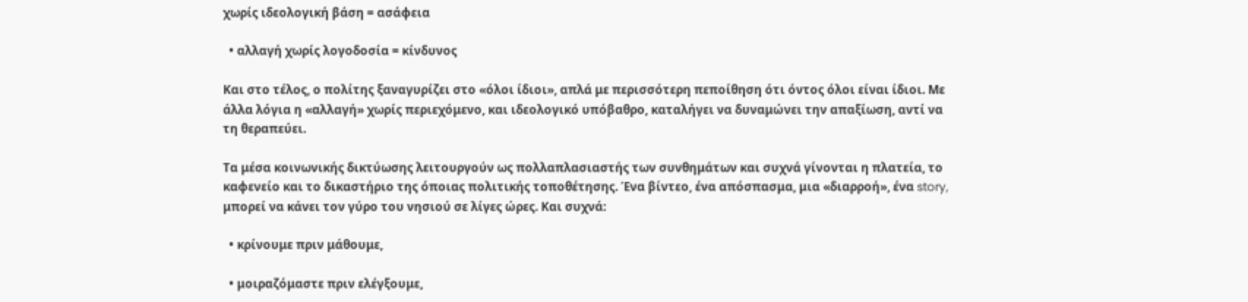χωρίς ιδεολογική βάση = ασάφεια

  • αλλαγή χωρίς λογοδοσία = κίνδυνος

Και στο τέλος, ο πολίτης ξαναγυρίζει στο «όλοι ίδιοι», απλά με περισσότερη πεποίθηση ότι όντος όλοι είναι ίδιοι. Με άλλα λόγια η «αλλαγή» χωρίς περιεχόμενο, και ιδεολογικό υπόβαθρο, καταλήγει να δυναμώνει την απαξίωση, αντί να τη θεραπεύει.

Τα μέσα κοινωνικής δικτύωσης λειτουργούν ως πολλαπλασιαστής των συνθημάτων και συχνά γίνονται η πλατεία, το καφενείο και το δικαστήριο της όποιας πολιτικής τοποθέτησης. Ένα βίντεο, ένα απόσπασμα, μια «διαρροή», ένα story, μπορεί να κάνει τον γύρο του νησιού σε λίγες ώρες. Και συχνά:

  • κρίνουμε πριν μάθουμε,

  • μοιραζόμαστε πριν ελέγξουμε,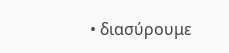• διασύρουμε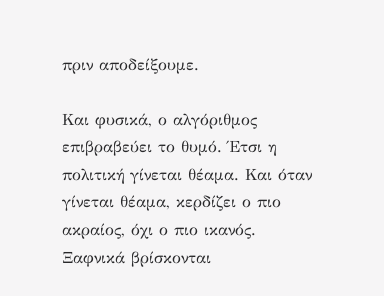πριν αποδείξουμε.

Και φυσικά, ο αλγόριθμος επιβραβεύει το θυμό. Έτσι η πολιτική γίνεται θέαμα. Και όταν γίνεται θέαμα, κερδίζει ο πιο ακραίος, όχι ο πιο ικανός. Ξαφνικά βρίσκονται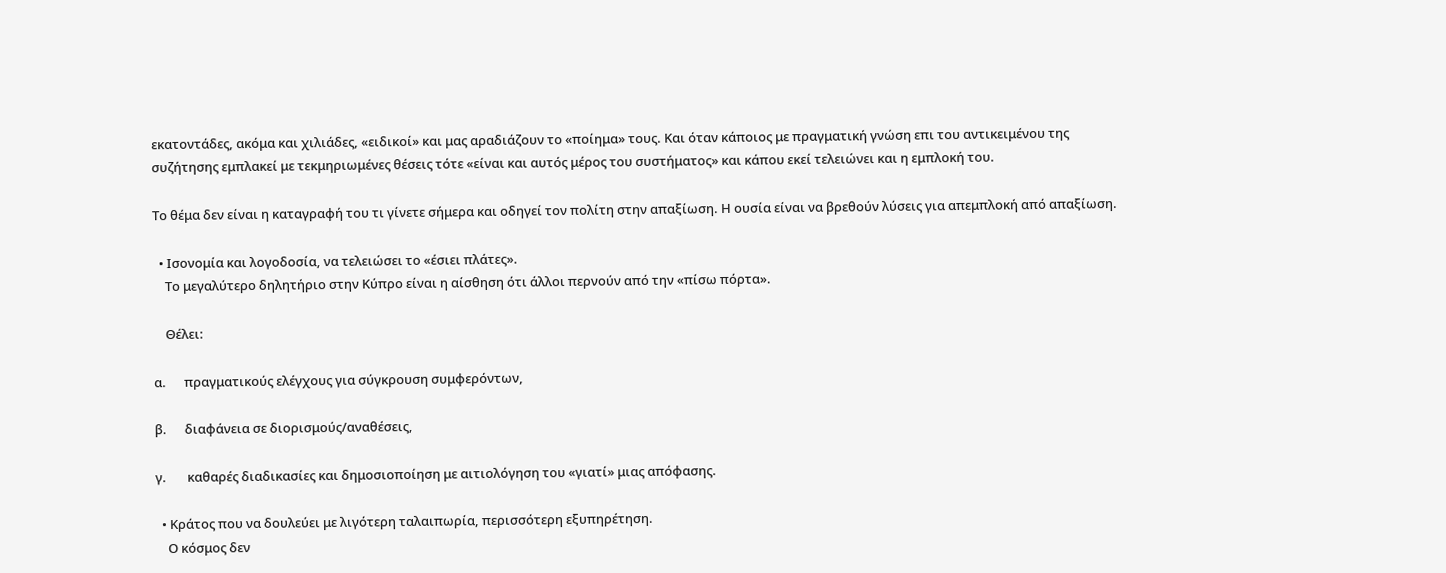εκατοντάδες, ακόμα και χιλιάδες, «ειδικοί» και μας αραδιάζουν το «ποίημα» τους. Και όταν κάποιος με πραγματική γνώση επι του αντικειμένου της συζήτησης εμπλακεί με τεκμηριωμένες θέσεις τότε «είναι και αυτός μέρος του συστήματος» και κάπου εκεί τελειώνει και η εμπλοκή του.

Το θέμα δεν είναι η καταγραφή του τι γίνετε σήμερα και οδηγεί τον πολίτη στην απαξίωση. Η ουσία είναι να βρεθούν λύσεις για απεμπλοκή από απαξίωση.

  • Ισονομία και λογοδοσία, να τελειώσει το «έσιει πλάτες».
    Το μεγαλύτερο δηλητήριο στην Κύπρο είναι η αίσθηση ότι άλλοι περνούν από την «πίσω πόρτα».

    Θέλει:

α.      πραγματικούς ελέγχους για σύγκρουση συμφερόντων,

β.      διαφάνεια σε διορισμούς/αναθέσεις,

γ.       καθαρές διαδικασίες και δημοσιοποίηση με αιτιολόγηση του «γιατί» μιας απόφασης.

  • Κράτος που να δουλεύει με λιγότερη ταλαιπωρία, περισσότερη εξυπηρέτηση.
    Ο κόσμος δεν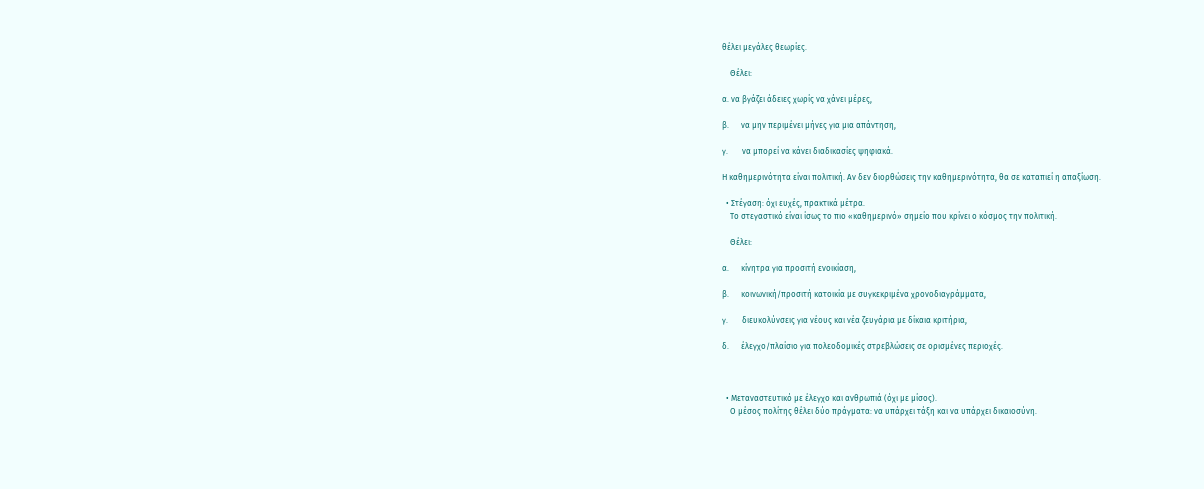θέλει μεγάλες θεωρίες.

    Θέλει:

α. να βγάζει άδειες χωρίς να χάνει μέρες,

β.      να μην περιμένει μήνες για μια απάντηση,

γ.       να μπορεί να κάνει διαδικασίες ψηφιακά.

Η καθημερινότητα είναι πολιτική. Αν δεν διορθώσεις την καθημερινότητα, θα σε καταπιεί η απαξίωση.

  • Στέγαση: όχι ευχές, πρακτικά μέτρα.
    Tο στεγαστικό είναι ίσως το πιο «καθημερινό» σημείο που κρίνει ο κόσμος την πολιτική.

    Θέλει:

α.      κίνητρα για προσιτή ενοικίαση,

β.      κοινωνική/προσιτή κατοικία με συγκεκριμένα χρονοδιαγράμματα,

γ.       διευκολύνσεις για νέους και νέα ζευγάρια με δίκαια κριτήρια,

δ.      έλεγχο/πλαίσιο για πολεοδομικές στρεβλώσεις σε ορισμένες περιοχές.



  • Μεταναστευτικό με έλεγχο και ανθρωπιά (όχι με μίσος).
    Ο μέσος πολίτης θέλει δύο πράγματα: να υπάρχει τάξη και να υπάρχει δικαιοσύνη.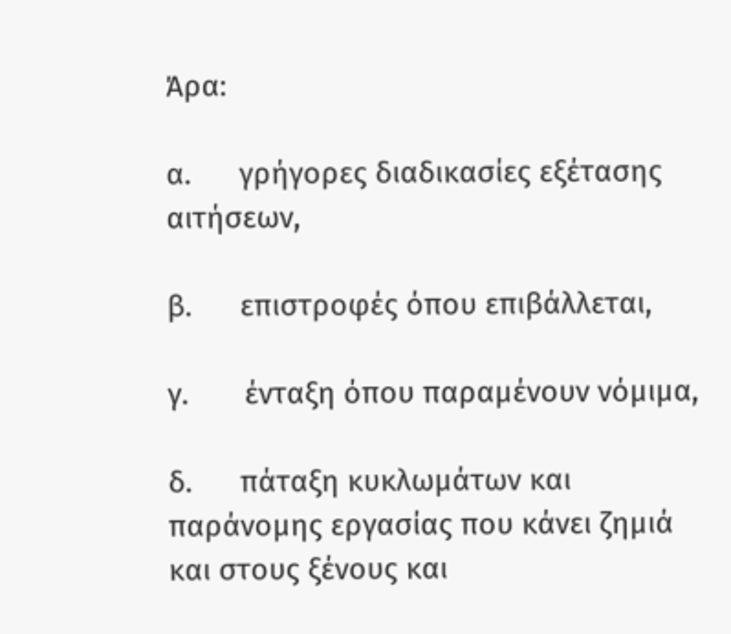Άρα:

α.      γρήγορες διαδικασίες εξέτασης αιτήσεων,

β.      επιστροφές όπου επιβάλλεται,

γ.       ένταξη όπου παραμένουν νόμιμα,

δ.      πάταξη κυκλωμάτων και παράνομης εργασίας που κάνει ζημιά και στους ξένους και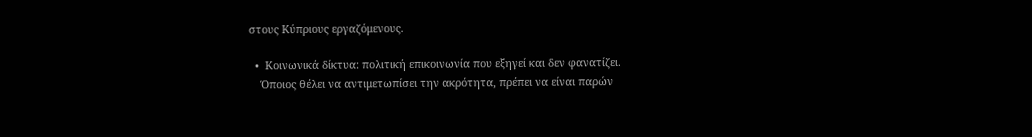στους Κύπριους εργαζόμενους.

  •  Κοινωνικά δίκτυα: πολιτική επικοινωνία που εξηγεί και δεν φανατίζει.
    Όποιος θέλει να αντιμετωπίσει την ακρότητα, πρέπει να είναι παρών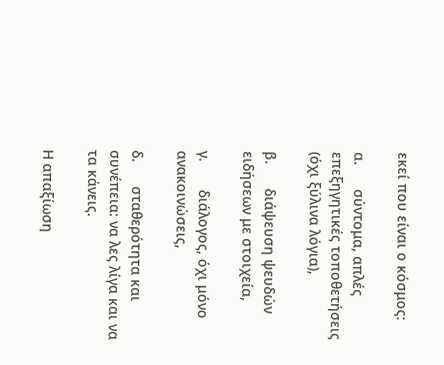εκεί που είναι ο κόσμος:

α.      σύντομα, απλές επεξηγητικές τοποθετήσεις (όχι ξύλινα λόγια),

β.      διάψευση ψευδών ειδήσεων με στοιχεία,

γ.       διάλογος, όχι μόνο ανακοινώσεις,

δ.      σταθερότητα και συνέπεια: να λες λίγα και να τα κάνεις.

Η απαξίωση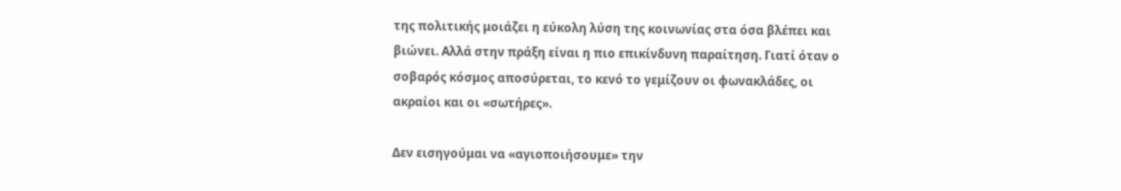της πολιτικής μοιάζει η εύκολη λύση της κοινωνίας στα όσα βλέπει και βιώνει. Αλλά στην πράξη είναι η πιο επικίνδυνη παραίτηση. Γιατί όταν ο σοβαρός κόσμος αποσύρεται, το κενό το γεμίζουν οι φωνακλάδες, οι ακραίοι και οι «σωτήρες».

Δεν εισηγούμαι να «αγιοποιήσουμε» την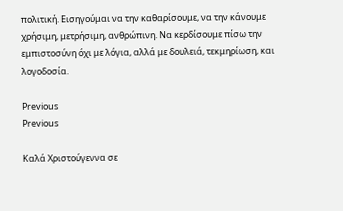πολιτική. Εισηγούμαι να την καθαρίσουμε, να την κάνουμε χρήσιμη, μετρήσιμη, ανθρώπινη. Να κερδίσουμε πίσω την εμπιστοσύνη όχι με λόγια, αλλά με δουλειά, τεκμηρίωση, και λογοδοσία.

Previous
Previous

Καλά Χριστούγεννα σε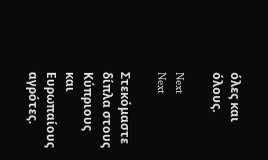όλες και όλους.

Next
Next

Στεκόμαστε δίπλα στους Κύπριους και Ευρωπαίους αγρότες.